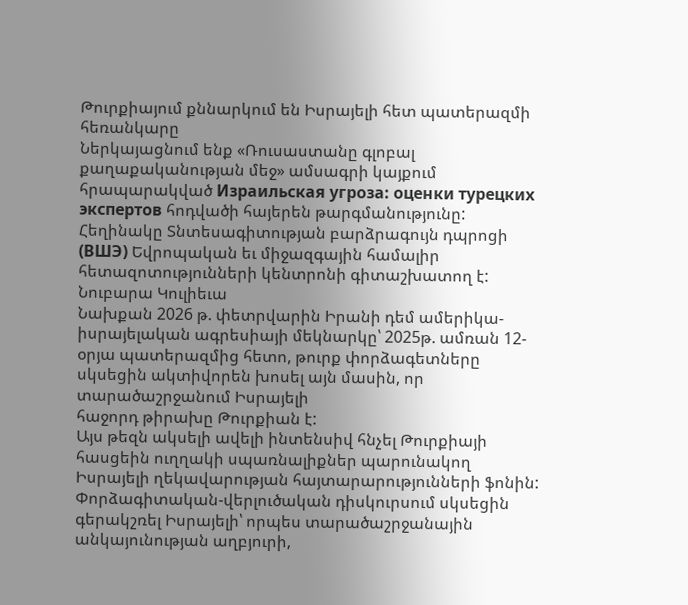Թուրքիայում քննարկում են Իսրայելի հետ պատերազմի հեռանկարը
Ներկայացնում ենք «Ռուսաստանը գլոբալ քաղաքականության մեջ» ամսագրի կայքում հրապարակված Израильская угроза: оценки турецких экспертов հոդվածի հայերեն թարգմանությունը: Հեղինակը Տնտեսագիտության բարձրագույն դպրոցի (ВШЭ) Եվրոպական եւ միջազգային համալիր հետազոտությունների կենտրոնի գիտաշխատող է:
Նուբարա Կուլիեւա
Նախքան 2026 թ. փետրվարին Իրանի դեմ ամերիկա-իսրայելական ագրեսիայի մեկնարկը՝ 2025թ. ամռան 12-օրյա պատերազմից հետո, թուրք փորձագետները սկսեցին ակտիվորեն խոսել այն մասին, որ տարածաշրջանում Իսրայելի
հաջորդ թիրախը Թուրքիան է:
Այս թեզն ակսելի ավելի ինտենսիվ հնչել Թուրքիայի հասցեին ուղղակի սպառնալիքներ պարունակող Իսրայելի ղեկավարության հայտարարությունների ֆոնին:
Փորձագիտական-վերլուծական դիսկուրսում սկսեցին գերակշռել Իսրայելի՝ որպես տարածաշրջանային անկայունության աղբյուրի,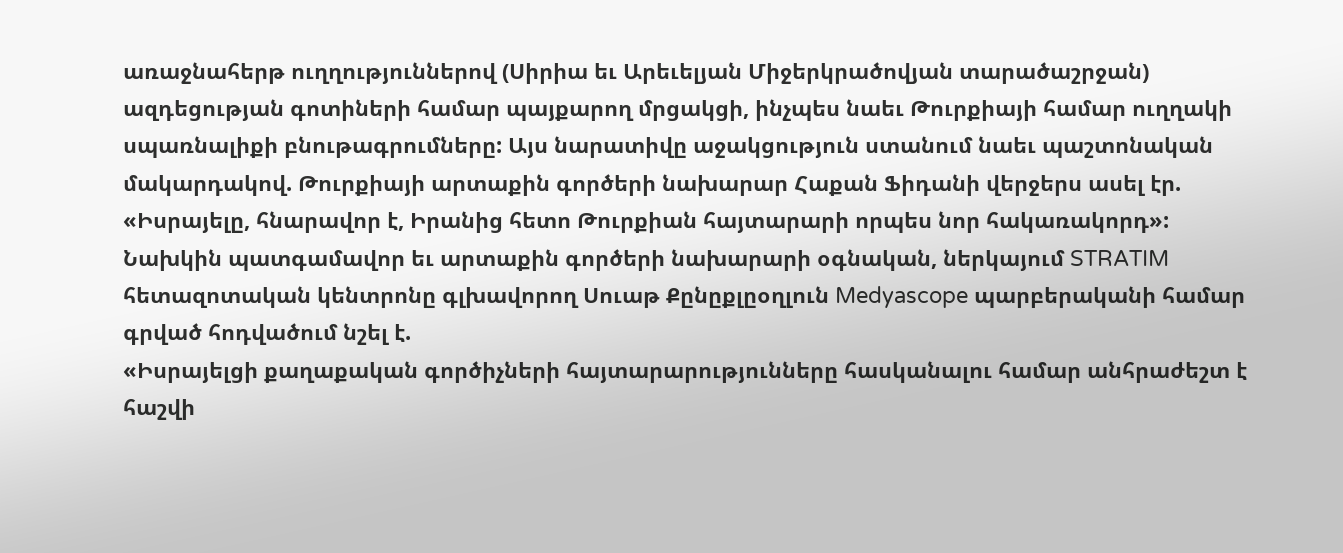առաջնահերթ ուղղություններով (Սիրիա եւ Արեւելյան Միջերկրածովյան տարածաշրջան) ազդեցության գոտիների համար պայքարող մրցակցի, ինչպես նաեւ Թուրքիայի համար ուղղակի սպառնալիքի բնութագրումները: Այս նարատիվը աջակցություն ստանում նաեւ պաշտոնական մակարդակով. Թուրքիայի արտաքին գործերի նախարար Հաքան Ֆիդանի վերջերս ասել էր. «Իսրայելը, հնարավոր է, Իրանից հետո Թուրքիան հայտարարի որպես նոր հակառակորդ»:
Նախկին պատգամավոր եւ արտաքին գործերի նախարարի օգնական, ներկայում STRATIM հետազոտական կենտրոնը գլխավորող Սուաթ Քընըքլըօղլուն Medyascope պարբերականի համար գրված հոդվածում նշել է.
«Իսրայելցի քաղաքական գործիչների հայտարարությունները հասկանալու համար անհրաժեշտ է հաշվի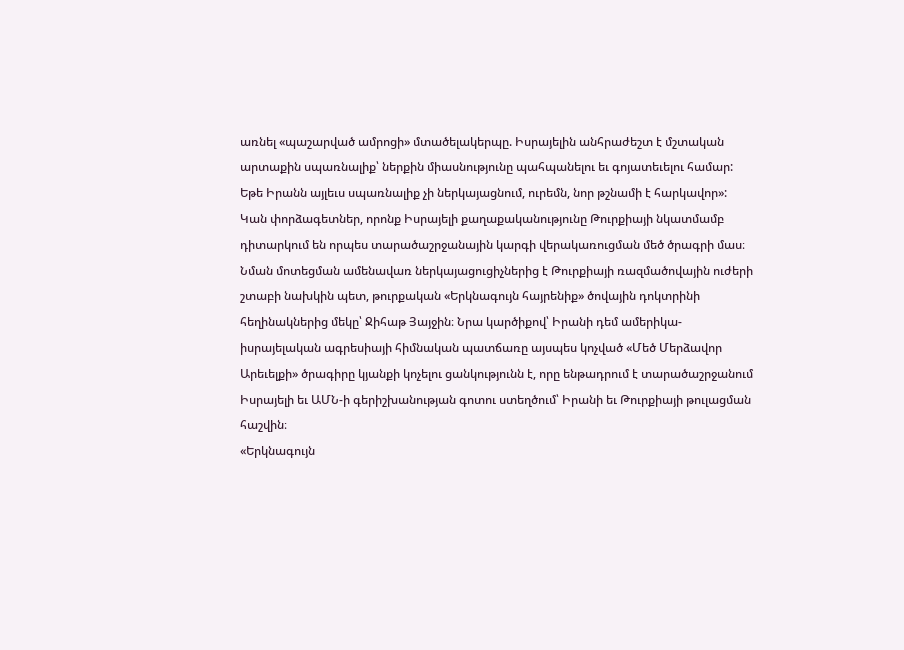առնել «պաշարված ամրոցի» մտածելակերպը. Իսրայելին անհրաժեշտ է մշտական արտաքին սպառնալիք՝ ներքին միասնությունը պահպանելու եւ գոյատեւելու համար: Եթե Իրանն այլեւս սպառնալիք չի ներկայացնում, ուրեմն, նոր թշնամի է հարկավոր»:
Կան փորձագետներ, որոնք Իսրայելի քաղաքականությունը Թուրքիայի նկատմամբ դիտարկում են որպես տարածաշրջանային կարգի վերակառուցման մեծ ծրագրի մաս։ Նման մոտեցման ամենավառ ներկայացուցիչներից է Թուրքիայի ռազմածովային ուժերի շտաբի նախկին պետ, թուրքական «Երկնագույն հայրենիք» ծովային դոկտրինի հեղինակներից մեկը՝ Ջիհաթ Յայջին։ Նրա կարծիքով՝ Իրանի դեմ ամերիկա-իսրայելական ագրեսիայի հիմնական պատճառը այսպես կոչված «Մեծ Մերձավոր Արեւելքի» ծրագիրը կյանքի կոչելու ցանկությունն է, որը ենթադրում է տարածաշրջանում Իսրայելի եւ ԱՄՆ-ի գերիշխանության գոտու ստեղծում՝ Իրանի եւ Թուրքիայի թուլացման հաշվին։
«Երկնագույն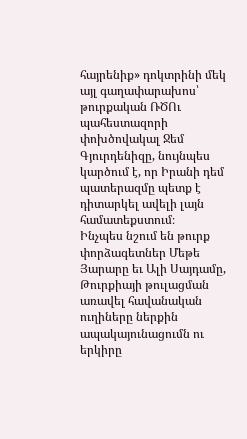հայրենիք» դոկտրինի մեկ այլ գաղափարախոս՝ թուրքական ՌԾՈւ պահեստազորի փոխծովակալ Ջեմ Գյուրդենիզը, նույնպես կարծում է, որ Իրանի դեմ պատերազմը պետք է դիտարկել ավելի լայն համատեքստում։
Ինչպես նշում են թուրք փորձագետներ Մեթե Յարարը եւ Ալի Սայդամը, Թուրքիայի թուլացման առավել հավանական ուղիները ներքին ապակայունացումն ու երկիրը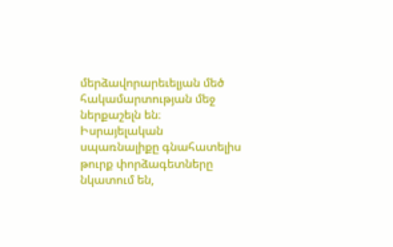մերձավորարեւելյան մեծ հակամարտության մեջ ներքաշելն են։ Իսրայելական սպառնալիքը գնահատելիս թուրք փորձագետները նկատում են,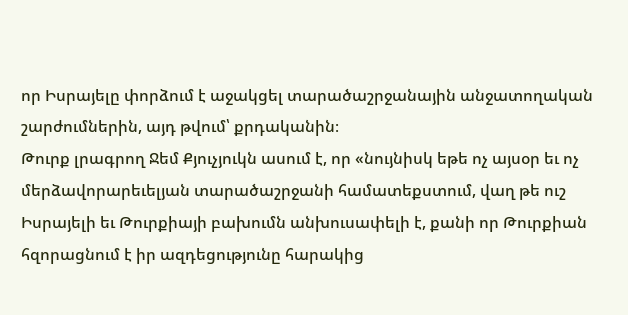որ Իսրայելը փորձում է աջակցել տարածաշրջանային անջատողական շարժումներին, այդ թվում՝ քրդականին։
Թուրք լրագրող Ջեմ Քյուչյուկն ասում է, որ «նույնիսկ եթե ոչ այսօր եւ ոչ մերձավորարեւելյան տարածաշրջանի համատեքստում, վաղ թե ուշ Իսրայելի եւ Թուրքիայի բախումն անխուսափելի է, քանի որ Թուրքիան հզորացնում է իր ազդեցությունը հարակից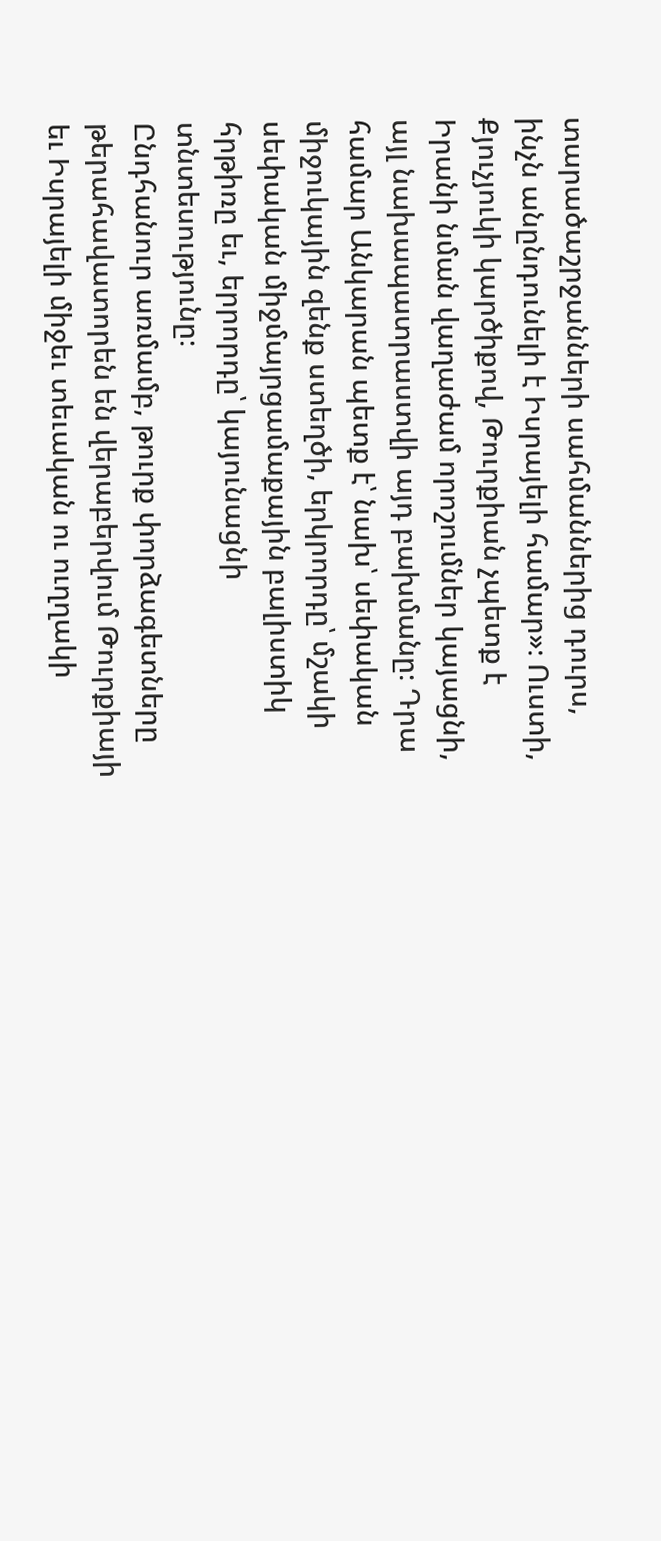տարածաշրջանների սահմաններից դուրս, ինչն անընդունելի է Իսրայելի համար»։ Ուստի, Քյուչյուկի կարծիքով, Թուրքիան չպետք է Իրանի նման վաղաժամ որոշումներ կայացնի, այլ նախապատրաստվի այդ բախմանը։ Դրա համար Անկարան պետք է՝ նախ՝ սեփական միջուկային զենք ստեղծի, երկրորդը՝ մշակի սեփական միջմայրցամաքային բալիստիկ հրթիռը եւ, երրորդը՝ կայունացնի տնտեսությունը։
Ընդհանուր առմամբ, թուրք փորձագետները թերահավատորեն են վերաբերվում Թուրքիայի եւ Իսրայելի միջեւ տեւական ու ուղղակի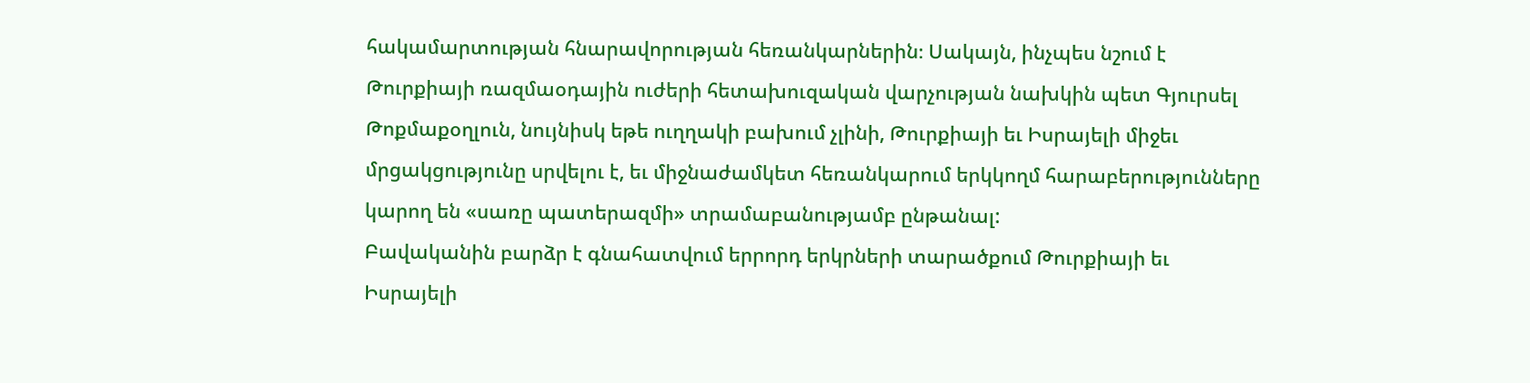հակամարտության հնարավորության հեռանկարներին։ Սակայն, ինչպես նշում է Թուրքիայի ռազմաօդային ուժերի հետախուզական վարչության նախկին պետ Գյուրսել Թոքմաքօղլուն, նույնիսկ եթե ուղղակի բախում չլինի, Թուրքիայի եւ Իսրայելի միջեւ մրցակցությունը սրվելու է, եւ միջնաժամկետ հեռանկարում երկկողմ հարաբերությունները կարող են «սառը պատերազմի» տրամաբանությամբ ընթանալ:
Բավականին բարձր է գնահատվում երրորդ երկրների տարածքում Թուրքիայի եւ Իսրայելի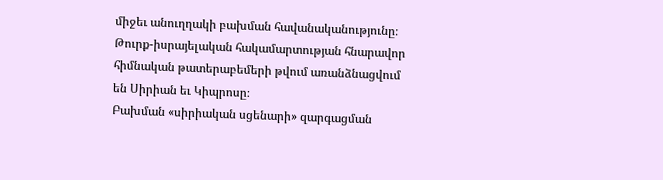միջեւ անուղղակի բախման հավանականությունը։ Թուրք-իսրայելական հակամարտության հնարավոր հիմնական թատերաբեմերի թվում առանձնացվում են Սիրիան եւ Կիպրոսը։
Բախման «սիրիական սցենարի» զարգացման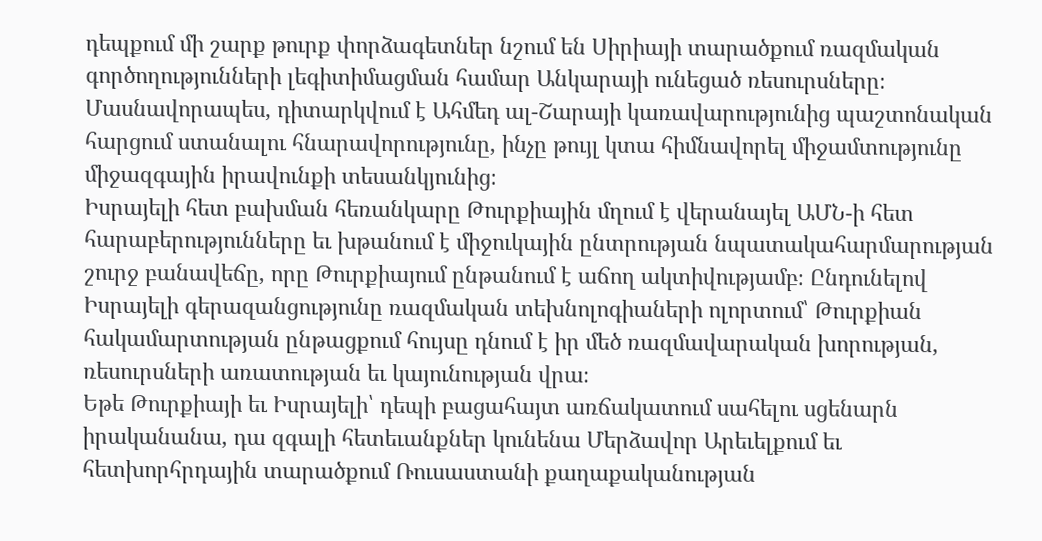դեպքում մի շարք թուրք փորձագետներ նշում են Սիրիայի տարածքում ռազմական գործողությունների լեգիտիմացման համար Անկարայի ունեցած ռեսուրսները։ Մասնավորապես, դիտարկվում է Ահմեդ ալ-Շարայի կառավարությունից պաշտոնական հարցում ստանալու հնարավորությունը, ինչը թույլ կտա հիմնավորել միջամտությունը միջազգային իրավունքի տեսանկյունից։
Իսրայելի հետ բախման հեռանկարը Թուրքիային մղում է վերանայել ԱՄՆ-ի հետ հարաբերությունները եւ խթանում է միջուկային ընտրության նպատակահարմարության շուրջ բանավեճը, որը Թուրքիայում ընթանում է աճող ակտիվությամբ։ Ընդունելով Իսրայելի գերազանցությունը ռազմական տեխնոլոգիաների ոլորտում՝ Թուրքիան հակամարտության ընթացքում հույսը դնում է իր մեծ ռազմավարական խորության, ռեսուրսների առատության եւ կայունության վրա։
Եթե Թուրքիայի եւ Իսրայելի՝ դեպի բացահայտ առճակատում սահելու սցենարն իրականանա, դա զգալի հետեւանքներ կունենա Մերձավոր Արեւելքում եւ հետխորհրդային տարածքում Ռուսաստանի քաղաքականության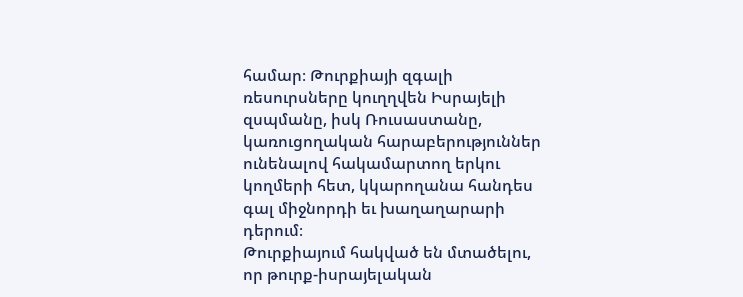համար։ Թուրքիայի զգալի ռեսուրսները կուղղվեն Իսրայելի զսպմանը, իսկ Ռուսաստանը, կառուցողական հարաբերություններ ունենալով հակամարտող երկու կողմերի հետ, կկարողանա հանդես գալ միջնորդի եւ խաղաղարարի դերում։
Թուրքիայում հակված են մտածելու, որ թուրք-իսրայելական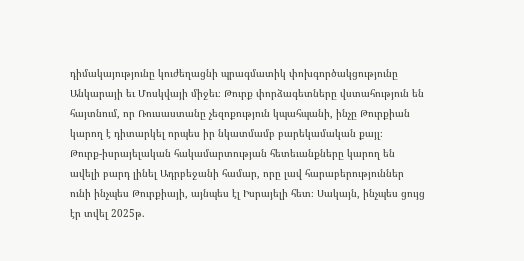դիմակայությունը կուժեղացնի պրագմատիկ փոխգործակցությունը Անկարայի եւ Մոսկվայի միջեւ։ Թուրք փորձագետները վստահություն են հայտնում, որ Ռուսաստանը չեզոքություն կպահպանի, ինչը Թուրքիան կարող է դիտարկել որպես իր նկատմամբ բարեկամական քայլ։
Թուրք-իսրայելական հակամարտության հետեւանքները կարող են ավելի բարդ լինել Ադրբեջանի համար, որը լավ հարաբերություններ ունի ինչպես Թուրքիայի, այնպես էլ Իսրայելի հետ։ Սակայն, ինչպես ցույց էր տվել 2025թ.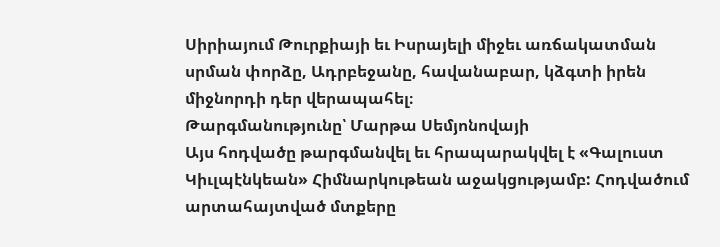Սիրիայում Թուրքիայի եւ Իսրայելի միջեւ առճակատման սրման փորձը, Ադրբեջանը, հավանաբար, կձգտի իրեն միջնորդի դեր վերապահել։
Թարգմանությունը՝ Մարթա Սեմյոնովայի
Այս հոդվածը թարգմանվել եւ հրապարակվել է «Գալուստ Կիւլպէնկեան» Հիմնարկութեան աջակցությամբ: Հոդվածում արտահայտված մտքերը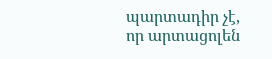պարտադիր չէ, որ արտացոլեն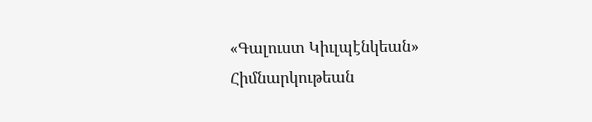«Գալուստ Կիւլպէնկեան» Հիմնարկութեան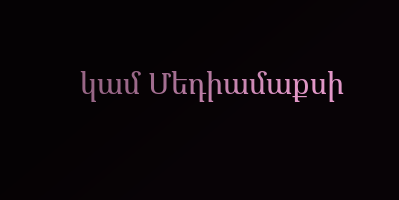կամ Մեդիամաքսի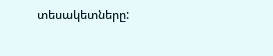տեսակետները: